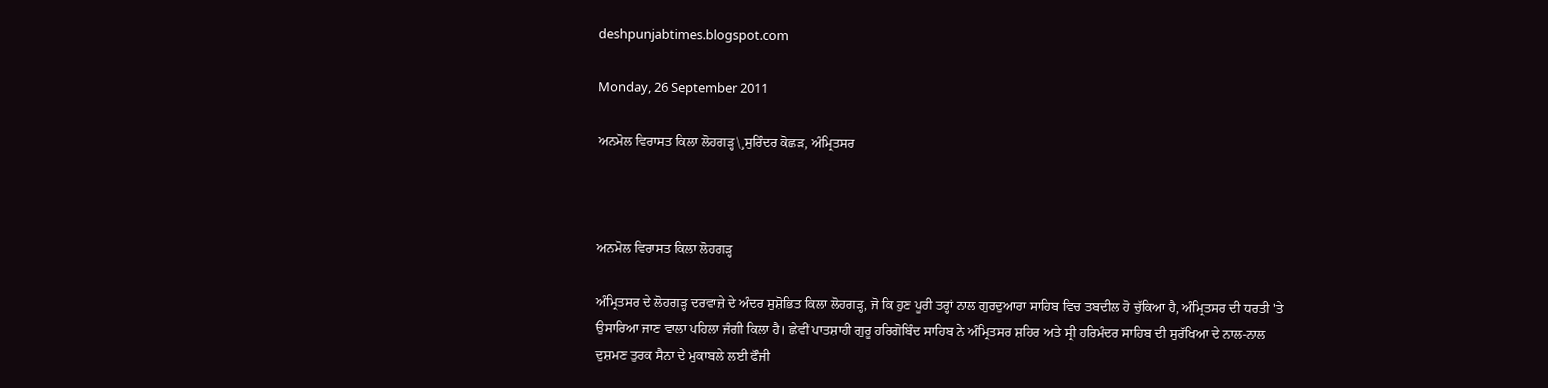deshpunjabtimes.blogspot.com

Monday, 26 September 2011

ਅਨਮੋਲ ਵਿਰਾਸਤ ਕਿਲਾ ਲੋਹਗੜ੍ਹ\¸ਸੁਰਿੰਦਰ ਕੋਛੜ, ਅੰਮ੍ਰਿਤਸਰ



ਅਨਮੋਲ ਵਿਰਾਸਤ ਕਿਲਾ ਲੋਹਗੜ੍ਹ

ਅੰਮ੍ਰਿਤਸਰ ਦੇ ਲੋਹਗੜ੍ਹ ਦਰਵਾਜ਼ੇ ਦੇ ਅੰਦਰ ਸੁਸ਼ੋਭਿਤ ਕਿਲਾ ਲੋਹਗੜ੍ਹ, ਜੋ ਕਿ ਹੁਣ ਪੂਰੀ ਤਰ੍ਹਾਂ ਨਾਲ ਗੁਰਦੁਆਰਾ ਸਾਹਿਬ ਵਿਚ ਤਬਦੀਲ ਹੋ ਚੁੱਕਿਆ ਹੈ, ਅੰਮ੍ਰਿਤਸਰ ਦੀ ਧਰਤੀ 'ਤੇ ਉਸਾਰਿਆ ਜਾਣ ਵਾਲਾ ਪਹਿਲਾ ਜੰਗੀ ਕਿਲਾ ਹੈ। ਛੇਵੀਂ ਪਾਤਸ਼ਾਹੀ ਗੁਰੂ ਹਰਿਗੋਬਿੰਦ ਸਾਹਿਬ ਨੇ ਅੰਮ੍ਰਿਤਸਰ ਸ਼ਹਿਰ ਅਤੇ ਸ੍ਰੀ ਹਰਿਮੰਦਰ ਸਾਹਿਬ ਦੀ ਸੁਰੱਖਿਆ ਦੇ ਨਾਲ-ਨਾਲ ਦੁਸ਼ਮਣ ਤੁਰਕ ਸੈਨਾ ਦੇ ਮੁਕਾਬਲੇ ਲਈ ਫੌਜੀ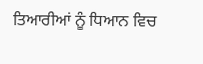ਤਿਆਰੀਆਂ ਨੂੰ ਧਿਆਨ ਵਿਚ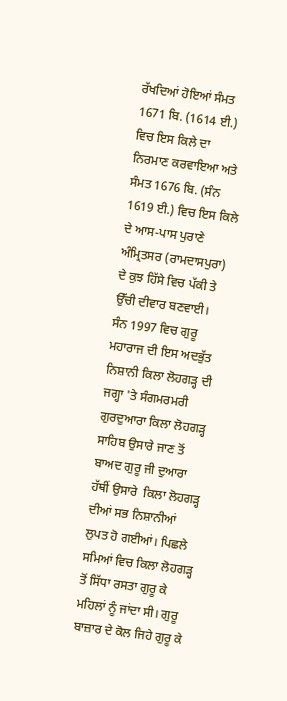ਰੱਖਦਿਆਂ ਹੋਇਆਂ ਸੰਮਤ 1671 ਬਿ. (1614 ਈ.) ਵਿਚ ਇਸ ਕਿਲੇ ਦਾ ਨਿਰਮਾਣ ਕਰਵਾਇਆ ਅਤੇ ਸੰਮਤ 1676 ਬਿ. (ਸੰਨ 1619 ਈ.) ਵਿਚ ਇਸ ਕਿਲੇ ਦੇ ਆਸ-ਪਾਸ ਪੁਰਾਣੇ ਅੰਮ੍ਰਿਤਸਰ (ਰਾਮਦਾਸਪੁਰਾ) ਦੇ ਕੁਝ ਹਿੱਸੇ ਵਿਚ ਪੱਕੀ ਤੇ ਉੱਚੀ ਦੀਵਾਰ ਬਣਵਾਈ। ਸੰਨ 1997 ਵਿਚ ਗੁਰੂ ਮਹਾਰਾਜ ਦੀ ਇਸ ਅਦਭੁੱਤ ਨਿਸ਼ਾਨੀ ਕਿਲਾ ਲੋਹਗੜ੍ਹ ਦੀ ਜਗ੍ਹਾ 'ਤੇ ਸੰਗਮਰਮਰੀ ਗੁਰਦੁਆਰਾ ਕਿਲਾ ਲੋਹਗੜ੍ਹ ਸਾਹਿਬ ਉਸਾਰੇ ਜਾਣ ਤੋਂ ਬਾਅਦ ਗੁਰੂ ਜੀ ਦੁਆਰਾ ਹੱਥੀਂ ਉਸਾਰੇ  ਕਿਲਾ ਲੋਹਗੜ੍ਹ ਦੀਆਂ ਸਭ ਨਿਸ਼ਾਨੀਆਂ ਲੁਪਤ ਹੋ ਗਈਆਂ। ਪਿਛਲੇ ਸਮਿਆਂ ਵਿਚ ਕਿਲਾ ਲੋਹਗੜ੍ਹ ਤੋਂ ਸਿੱਧਾ ਰਸਤਾ ਗੁਰੂ ਕੇ ਮਹਿਲਾਂ ਨੂੰ ਜਾਂਦਾ ਸੀ। ਗੁਰੂ ਬਾਜ਼ਾਰ ਦੇ ਕੋਲ ਜਿਹੇ ਗੁਰੂ ਕੇ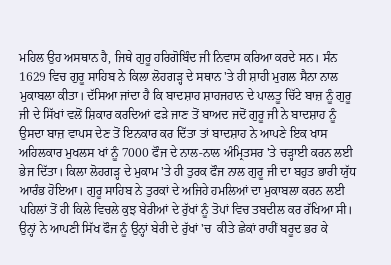ਮਹਿਲ ਉਹ ਅਸਥਾਨ ਹੈ, ਜਿਥੇ ਗੁਰੂ ਹਰਿਗੋਬਿੰਦ ਜੀ ਨਿਵਾਸ ਕਰਿਆ ਕਰਦੇ ਸਨ। ਸੰਨ 1629 ਵਿਚ ਗੁਰੂ ਸਾਹਿਬ ਨੇ ਕਿਲਾ ਲੋਹਗੜ੍ਹ ਦੇ ਸਥਾਨ 'ਤੇ ਹੀ ਸ਼ਾਹੀ ਮੁਗਲ ਸੈਨਾ ਨਾਲ ਮੁਕਾਬਲਾ ਕੀਤਾ। ਦੱਸਿਆ ਜਾਂਦਾ ਹੈ ਕਿ ਬਾਦਸ਼ਾਹ ਸ਼ਾਹਜਹਾਨ ਦੇ ਪਾਲਤੂ ਚਿੱਟੇ ਬਾਜ਼ ਨੂੰ ਗੁਰੂ ਜੀ ਦੇ ਸਿੱਖਾਂ ਵਲੋਂ ਸ਼ਿਕਾਰ ਕਰਦਿਆਂ ਫੜੇ ਜਾਣ ਤੋਂ ਬਾਅਦ ਜਦੋਂ ਗੁਰੂ ਜੀ ਨੇ ਬਾਦਸ਼ਾਹ ਨੂੰ ਉਸਦਾ ਬਾਜ਼ ਵਾਪਸ ਦੇਣ ਤੋਂ ਇਨਕਾਰ ਕਰ ਦਿੱਤਾ ਤਾਂ ਬਾਦਸ਼ਾਹ ਨੇ ਆਪਣੇ ਇਕ ਖਾਸ ਅਹਿਲਕਾਰ ਮੁਖਲਸ ਖਾਂ ਨੂੰ 7000 ਫੌਜ ਦੇ ਨਾਲ-ਨਾਲ ਅੰਮ੍ਰਿਤਸਰ 'ਤੇ ਚੜ੍ਹਾਈ ਕਰਨ ਲਈ ਭੇਜ ਦਿੱਤਾ। ਕਿਲਾ ਲੋਹਗੜ੍ਹ ਦੇ ਮੁਕਾਮ 'ਤੇ ਹੀ ਤੁਰਕ ਫੌਜ ਨਾਲ ਗੁਰੂ ਜੀ ਦਾ ਬਹੁਤ ਭਾਰੀ ਯੁੱਧ ਆਰੰਭ ਹੋਇਆ। ਗੁਰੂ ਸਾਹਿਬ ਨੇ ਤੁਰਕਾਂ ਦੇ ਅਜਿਹੇ ਹਮਲਿਆਂ ਦਾ ਮੁਕਾਬਲਾ ਕਰਨ ਲਈ ਪਹਿਲਾਂ ਤੋਂ ਹੀ ਕਿਲੇ ਵਿਚਲੇ ਕੁਝ ਬੇਰੀਆਂ ਦੇ ਰੁੱਖਾਂ ਨੂੰ ਤੋਪਾਂ ਵਿਚ ਤਬਦੀਲ ਕਰ ਰੱਖਿਆ ਸੀ। ਉਨ੍ਹਾਂ ਨੇ ਆਪਣੀ ਸਿੱਖ ਫੌਜ ਨੂੰ ਉਨ੍ਹਾਂ ਬੇਰੀ ਦੇ ਰੁੱਖਾਂ 'ਚ  ਕੀਤੇ ਛੇਕਾਂ ਰਾਹੀਂ ਬਰੂਦ ਭਰ ਕੇ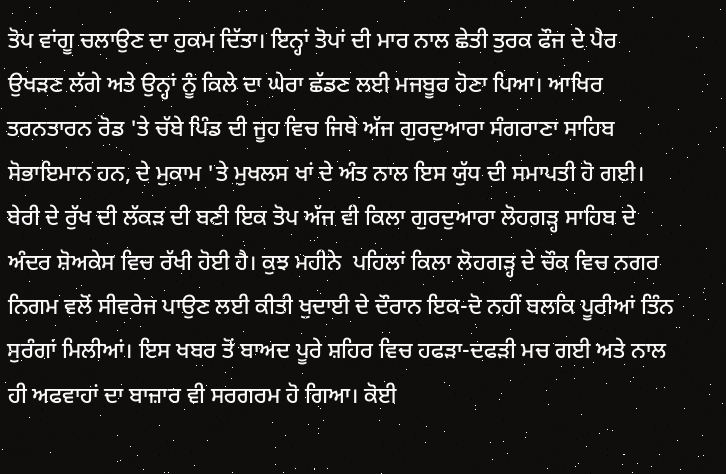ਤੋਪ ਵਾਂਗੂ ਚਲਾਉਣ ਦਾ ਹੁਕਮ ਦਿੱਤਾ। ਇਨ੍ਹਾਂ ਤੋਪਾਂ ਦੀ ਮਾਰ ਨਾਲ ਛੇਤੀ ਤੁਰਕ ਫੌਜ ਦੇ ਪੈਰ ਉਖੜਣ ਲੱਗੇ ਅਤੇ ਉਨ੍ਹਾਂ ਨੂੰ ਕਿਲੇ ਦਾ ਘੇਰਾ ਛੱਡਣ ਲਈ ਮਜਬੂਰ ਹੋਣਾ ਪਿਆ। ਆਖਿਰ ਤਰਨਤਾਰਨ ਰੋਡ 'ਤੇ ਚੱਬੇ ਪਿੰਡ ਦੀ ਜੂਹ ਵਿਚ ਜਿਥੇ ਅੱਜ ਗੁਰਦੁਆਰਾ ਸੰਗਰਾਣਾ ਸਾਹਿਬ ਸੋਭਾਇਮਾਨ ਹਨ, ਦੇ ਮੁਕਾਮ 'ਤੇ ਮੁਖਲਸ ਖਾਂ ਦੇ ਅੰਤ ਨਾਲ ਇਸ ਯੁੱਧ ਦੀ ਸਮਾਪਤੀ ਹੋ ਗਈ। ਬੇਰੀ ਦੇ ਰੁੱਖ ਦੀ ਲੱਕੜ ਦੀ ਬਣੀ ਇਕ ਤੋਪ ਅੱਜ ਵੀ ਕਿਲਾ ਗੁਰਦੁਆਰਾ ਲੋਹਗੜ੍ਹ ਸਾਹਿਬ ਦੇ ਅੰਦਰ ਸ਼ੋਅਕੇਸ ਵਿਚ ਰੱਖੀ ਹੋਈ ਹੈ। ਕੁਝ ਮਹੀਨੇ  ਪਹਿਲਾਂ ਕਿਲਾ ਲੋਹਗੜ੍ਹ ਦੇ ਚੌਕ ਵਿਚ ਨਗਰ ਨਿਗਮ ਵਲੋਂ ਸੀਵਰੇਜ ਪਾਉਣ ਲਈ ਕੀਤੀ ਖੁਦਾਈ ਦੇ ਦੌਰਾਨ ਇਕ-ਦੋ ਨਹੀਂ ਬਲਕਿ ਪੂਰੀਆਂ ਤਿੰਨ ਸੁਰੰਗਾਂ ਮਿਲੀਆਂ। ਇਸ ਖਬਰ ਤੋਂ ਬਾਅਦ ਪੂਰੇ ਸ਼ਹਿਰ ਵਿਚ ਹਫੜਾ-ਦਫੜੀ ਮਚ ਗਈ ਅਤੇ ਨਾਲ ਹੀ ਅਫਵਾਹਾਂ ਦਾ ਬਾਜ਼ਾਰ ਵੀ ਸਰਗਰਮ ਹੋ ਗਿਆ। ਕੋਈ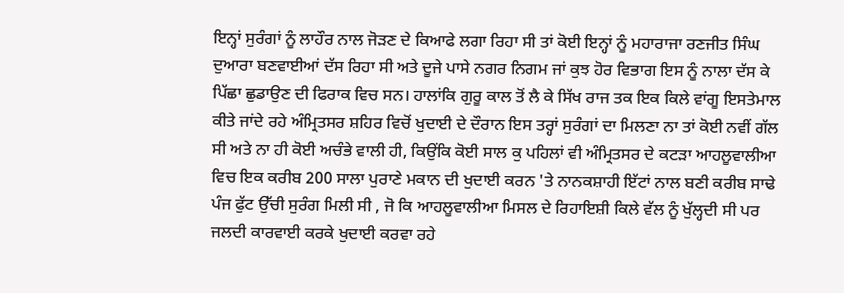ਇਨ੍ਹਾਂ ਸੁਰੰਗਾਂ ਨੂੰ ਲਾਹੌਰ ਨਾਲ ਜੋੜਣ ਦੇ ਕਿਆਫੇ ਲਗਾ ਰਿਹਾ ਸੀ ਤਾਂ ਕੋਈ ਇਨ੍ਹਾਂ ਨੂੰ ਮਹਾਰਾਜਾ ਰਣਜੀਤ ਸਿੰਘ ਦੁਆਰਾ ਬਣਵਾਈਆਂ ਦੱਸ ਰਿਹਾ ਸੀ ਅਤੇ ਦੂਜੇ ਪਾਸੇ ਨਗਰ ਨਿਗਮ ਜਾਂ ਕੁਝ ਹੋਰ ਵਿਭਾਗ ਇਸ ਨੂੰ ਨਾਲਾ ਦੱਸ ਕੇ ਪਿੱਛਾ ਛੁਡਾਉਣ ਦੀ ਫਿਰਾਕ ਵਿਚ ਸਨ। ਹਾਲਾਂਕਿ ਗੁਰੂ ਕਾਲ ਤੋਂ ਲੈ ਕੇ ਸਿੱਖ ਰਾਜ ਤਕ ਇਕ ਕਿਲੇ ਵਾਂਗੂ ਇਸਤੇਮਾਲ ਕੀਤੇ ਜਾਂਦੇ ਰਹੇ ਅੰਮ੍ਰਿਤਸਰ ਸ਼ਹਿਰ ਵਿਚੋਂ ਖੁਦਾਈ ਦੇ ਦੌਰਾਨ ਇਸ ਤਰ੍ਹਾਂ ਸੁਰੰਗਾਂ ਦਾ ਮਿਲਣਾ ਨਾ ਤਾਂ ਕੋਈ ਨਵੀਂ ਗੱਲ ਸੀ ਅਤੇ ਨਾ ਹੀ ਕੋਈ ਅਚੰਭੇ ਵਾਲੀ ਹੀ, ਕਿਉਂਕਿ ਕੋਈ ਸਾਲ ਕੁ ਪਹਿਲਾਂ ਵੀ ਅੰਮ੍ਰਿਤਸਰ ਦੇ ਕਟੜਾ ਆਹਲੂਵਾਲੀਆ ਵਿਚ ਇਕ ਕਰੀਬ 200 ਸਾਲਾ ਪੁਰਾਣੇ ਮਕਾਨ ਦੀ ਖੁਦਾਈ ਕਰਨ 'ਤੇ ਨਾਨਕਸ਼ਾਹੀ ਇੱਟਾਂ ਨਾਲ ਬਣੀ ਕਰੀਬ ਸਾਢੇ ਪੰਜ ਫੁੱਟ ਉੱਚੀ ਸੁਰੰਗ ਮਿਲੀ ਸੀ , ਜੋ ਕਿ ਆਹਲੂਵਾਲੀਆ ਮਿਸਲ ਦੇ ਰਿਹਾਇਸ਼ੀ ਕਿਲੇ ਵੱਲ ਨੂੰ ਖੁੱਲ੍ਹਦੀ ਸੀ ਪਰ ਜਲਦੀ ਕਾਰਵਾਈ ਕਰਕੇ ਖੁਦਾਈ ਕਰਵਾ ਰਹੇ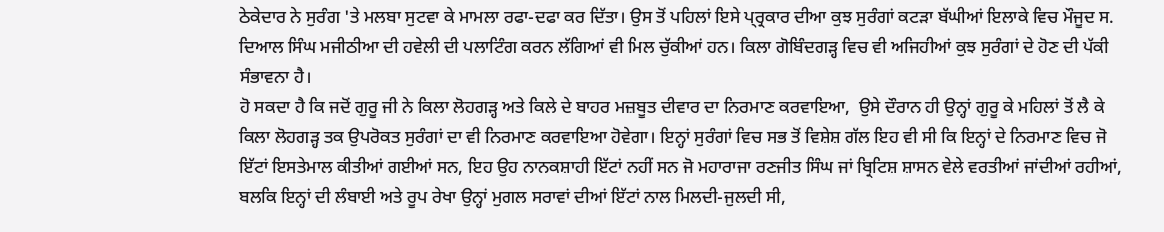ਠੇਕੇਦਾਰ ਨੇ ਸੁਰੰਗ 'ਤੇ ਮਲਬਾ ਸੁਟਵਾ ਕੇ ਮਾਮਲਾ ਰਫਾ-ਦਫਾ ਕਰ ਦਿੱਤਾ। ਉਸ ਤੋਂ ਪਹਿਲਾਂ ਇਸੇ ਪ੍ਰ੍ਰਕਾਰ ਦੀਆ ਕੁਝ ਸੁਰੰਗਾਂ ਕਟੜਾ ਬੱਘੀਆਂ ਇਲਾਕੇ ਵਿਚ ਮੌਜੂਦ ਸ. ਦਿਆਲ ਸਿੰਘ ਮਜੀਠੀਆ ਦੀ ਹਵੇਲੀ ਦੀ ਪਲਾਟਿੰਗ ਕਰਨ ਲੱਗਿਆਂ ਵੀ ਮਿਲ ਚੁੱਕੀਆਂ ਹਨ। ਕਿਲਾ ਗੋਬਿੰਦਗੜ੍ਹ ਵਿਚ ਵੀ ਅਜਿਹੀਆਂ ਕੁਝ ਸੁਰੰਗਾਂ ਦੇ ਹੋਣ ਦੀ ਪੱਕੀ ਸੰਭਾਵਨਾ ਹੈ।
ਹੋ ਸਕਦਾ ਹੈ ਕਿ ਜਦੋਂ ਗੁਰੂ ਜੀ ਨੇ ਕਿਲਾ ਲੋਹਗੜ੍ਹ ਅਤੇ ਕਿਲੇ ਦੇ ਬਾਹਰ ਮਜ਼ਬੂਤ ਦੀਵਾਰ ਦਾ ਨਿਰਮਾਣ ਕਰਵਾਇਆ,  ਉਸੇ ਦੌਰਾਨ ਹੀ ਉਨ੍ਹਾਂ ਗੁਰੂ ਕੇ ਮਹਿਲਾਂ ਤੋਂ ਲੈ ਕੇ ਕਿਲਾ ਲੋਹਗੜ੍ਹ ਤਕ ਉਪਰੋਕਤ ਸੁਰੰਗਾਂ ਦਾ ਵੀ ਨਿਰਮਾਣ ਕਰਵਾਇਆ ਹੋਵੇਗਾ। ਇਨ੍ਹਾਂ ਸੁਰੰਗਾਂ ਵਿਚ ਸਭ ਤੋਂ ਵਿਸ਼ੇਸ਼ ਗੱਲ ਇਹ ਵੀ ਸੀ ਕਿ ਇਨ੍ਹਾਂ ਦੇ ਨਿਰਮਾਣ ਵਿਚ ਜੋ ਇੱਟਾਂ ਇਸਤੇਮਾਲ ਕੀਤੀਆਂ ਗਈਆਂ ਸਨ, ਇਹ ਉਹ ਨਾਨਕਸ਼ਾਹੀ ਇੱਟਾਂ ਨਹੀਂ ਸਨ ਜੋ ਮਹਾਰਾਜਾ ਰਣਜੀਤ ਸਿੰਘ ਜਾਂ ਬ੍ਰਿਟਿਸ਼ ਸ਼ਾਸਨ ਵੇਲੇ ਵਰਤੀਆਂ ਜਾਂਦੀਆਂ ਰਹੀਆਂ, ਬਲਕਿ ਇਨ੍ਹਾਂ ਦੀ ਲੰਬਾਈ ਅਤੇ ਰੂਪ ਰੇਖਾ ਉਨ੍ਹਾਂ ਮੁਗਲ ਸਰਾਵਾਂ ਦੀਆਂ ਇੱਟਾਂ ਨਾਲ ਮਿਲਦੀ-ਜੁਲਦੀ ਸੀ,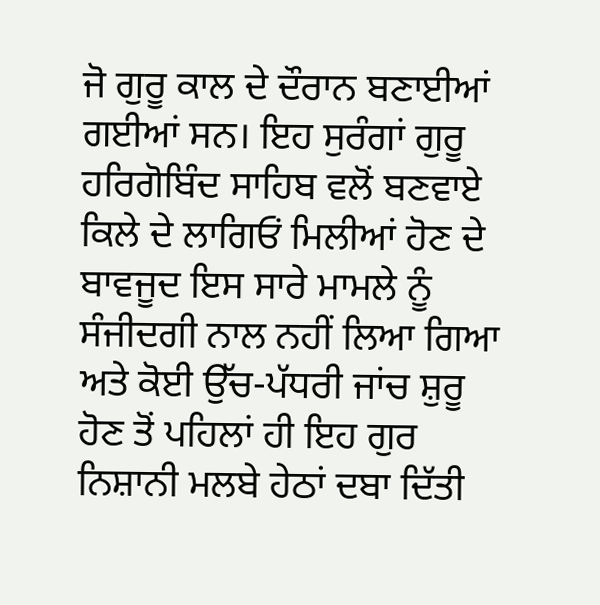ਜੋ ਗੁਰੂ ਕਾਲ ਦੇ ਦੌਰਾਨ ਬਣਾਈਆਂ ਗਈਆਂ ਸਨ। ਇਹ ਸੁਰੰਗਾਂ ਗੁਰੂ ਹਰਿਗੋਬਿੰਦ ਸਾਹਿਬ ਵਲੋਂ ਬਣਵਾਏ ਕਿਲੇ ਦੇ ਲਾਗਿਓਂ ਮਿਲੀਆਂ ਹੋਣ ਦੇ ਬਾਵਜੂਦ ਇਸ ਸਾਰੇ ਮਾਮਲੇ ਨੂੰ ਸੰਜੀਦਗੀ ਨਾਲ ਨਹੀਂ ਲਿਆ ਗਿਆ ਅਤੇ ਕੋਈ ਉੱਚ-ਪੱਧਰੀ ਜਾਂਚ ਸ਼ੁਰੂ ਹੋਣ ਤੋਂ ਪਹਿਲਾਂ ਹੀ ਇਹ ਗੁਰ ਨਿਸ਼ਾਨੀ ਮਲਬੇ ਹੇਠਾਂ ਦਬਾ ਦਿੱਤੀ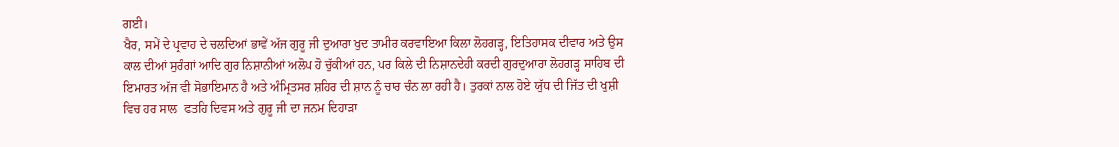ਗਈ।
ਖੈਰ, ਸਮੇਂ ਦੇ ਪ੍ਰਵਾਹ ਦੇ ਚਲਦਿਆਂ ਭਾਵੇਂ ਅੱਜ ਗੁਰੂ ਜੀ ਦੁਆਰਾ ਖੁਦ ਤਾਮੀਰ ਕਰਵਾਇਆ ਕਿਲਾ ਲੋਹਗੜ੍ਹ, ਇਤਿਹਾਸਕ ਦੀਵਾਰ ਅਤੇ ਉਸ ਕਾਲ ਦੀਆਂ ਸੁਰੰਗਾਂ ਆਦਿ ਗੁਰ ਨਿਸ਼ਾਨੀਆਂ ਅਲੋਪ ਹੋ ਚੁੱਕੀਆਂ ਹਨ, ਪਰ ਕਿਲੇ ਦੀ ਨਿਸ਼ਾਨਦੇਹੀ ਕਰਦੀ ਗੁਰਦੁਆਰਾ ਲੋਹਗੜ੍ਹ ਸਾਹਿਬ ਦੀ ਇਮਾਰਤ ਅੱਜ ਵੀ ਸੋਭਾਇਮਾਨ ਹੈ ਅਤੇ ਅੰਮ੍ਰਿਤਸਰ ਸ਼ਹਿਰ ਦੀ ਸ਼ਾਨ ਨੂੰ ਚਾਰ ਚੰਨ ਲਾ ਰਹੀ ਹੈ। ਤੁਰਕਾਂ ਨਾਲ ਹੋਏ ਯੁੱਧ ਦੀ ਜਿੱਤ ਦੀ ਖੁਸ਼ੀ ਵਿਚ ਹਰ ਸਾਲ  ਫਤਹਿ ਦਿਵਸ ਅਤੇ ਗੁਰੂ ਜੀ ਦਾ ਜਨਮ ਦਿਹਾੜਾ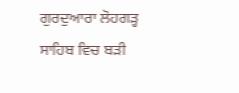ਗੁਰਦੁਆਰਾ ਲੋਹਗੜ੍ਹ ਸਾਹਿਬ ਵਿਚ ਬੜੀ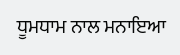ਧੂਮਧਾਮ ਨਾਲ ਮਨਾਇਆ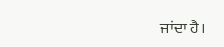ਜਾਂਦਾ ਹੈ।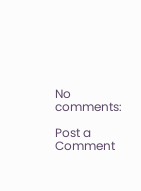No comments:

Post a Comment